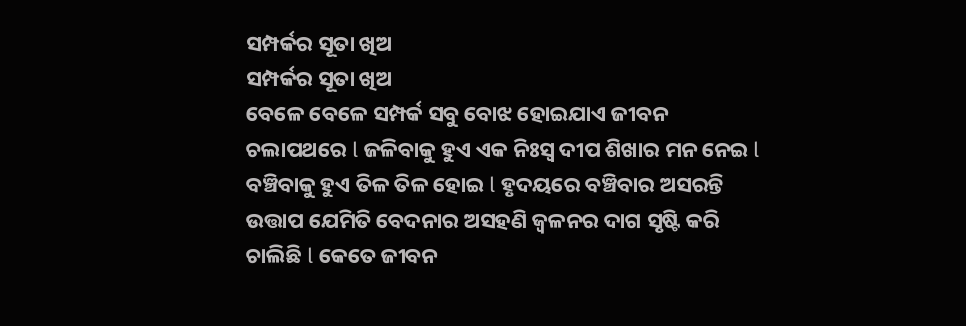ସମ୍ପର୍କର ସୂତା ଖିଅ
ସମ୍ପର୍କର ସୂତା ଖିଅ
ବେଳେ ବେଳେ ସମ୍ପର୍କ ସବୁ ବୋଝ ହୋଇଯାଏ ଜୀବନ ଚଲାପଥରେ l ଜଳିବାକୁ ହୁଏ ଏକ ନିଃସ୍ଵ ଦୀପ ଶିଖାର ମନ ନେଇ l ବଞ୍ଚିବାକୁ ହୁଏ ତିଳ ତିଳ ହୋଇ l ହୃଦୟରେ ବଞ୍ଚିବାର ଅସରନ୍ତି ଉତ୍ତାପ ଯେମିତି ବେଦନାର ଅସହଣି ଜ୍ୱଳନର ଦାଗ ସୃଷ୍ଟି କରି ଚାଲିଛି l କେତେ ଜୀବନ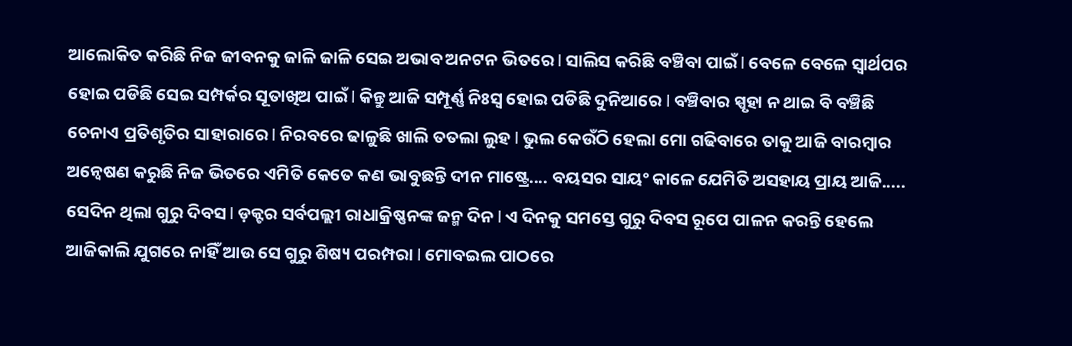ଆଲୋକିତ କରିଛି ନିଜ ଜୀବନକୁ ଜାଳି ଜାଳି ସେଇ ଅଭାବ ଅନଟନ ଭିତରେ l ସାଲିସ କରିଛି ବଞ୍ଚିବା ପାଇଁ l ବେଳେ ବେଳେ ସ୍ୱାର୍ଥପର ହୋଇ ପଡିଛି ସେଇ ସମ୍ପର୍କର ସୂତାଖିଅ ପାଇଁ l କିନ୍ତୁ ଆଜି ସମ୍ପୂର୍ଣ୍ଣ ନିଃସ୍ଵ ହୋଇ ପଡିଛି ଦୁନିଆରେ l ବଞ୍ଚିବାର ସ୍ପୃହା ନ ଥାଇ ବି ବଞ୍ଚିଛି ଚେନାଏ ପ୍ରତିଶୃତିର ସାହାରାରେ l ନିରବରେ ଢାଳୁଛି ଖାଲି ତତଲା ଲୁହ l ଭୁଲ କେଉଁଠି ହେଲା ମୋ ଗଢିବାରେ ତାକୁ ଆଜି ବାରମ୍ବାର ଅନ୍ୱେଷଣ କରୁଛି ନିଜ ଭିତରେ ଏମିତି କେତେ କଣ ଭାବୁଛନ୍ତି ଦୀନ ମାଷ୍ଟ୍ରେ.... ବୟସର ସାୟଂ କାଳେ ଯେମିତି ଅସହାୟ ପ୍ରାୟ ଆଜି.....
ସେଦିନ ଥିଲା ଗୁରୁ ଦିବସ l ଡ଼କ୍ଟର ସର୍ବପଲ୍ଲୀ ରାଧାକ୍ରିଷ୍ଣନଙ୍କ ଜନ୍ମ ଦିନ l ଏ ଦିନକୁ ସମସ୍ତେ ଗୁରୁ ଦିବସ ରୂପେ ପାଳନ କରନ୍ତି ହେଲେ ଆଜିକାଲି ଯୁଗରେ ନାହିଁ ଆଉ ସେ ଗୁରୁ ଶିଷ୍ୟ ପରମ୍ପରା l ମୋବଇଲ ପାଠରେ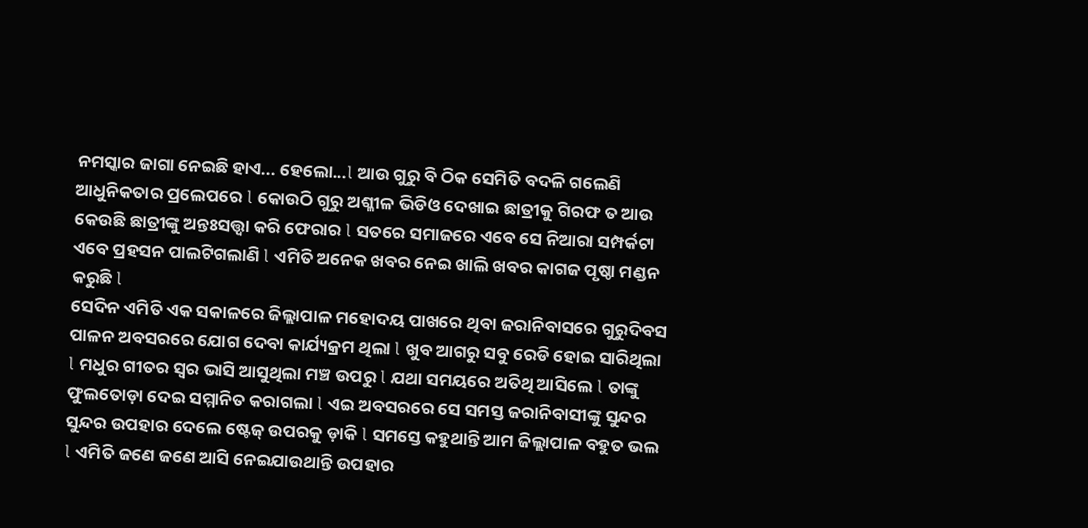ନମସ୍କାର ଜାଗା ନେଇଛି ହାଏ... ହେଲୋ...l ଆଉ ଗୁରୁ ବି ଠିକ ସେମିତି ବଦଳି ଗଲେଣି ଆଧୁନିକତାର ପ୍ରଲେପରେ l କୋଉଠି ଗୁରୁ ଅଶ୍ଳୀଳ ଭିଡିଓ ଦେଖାଇ ଛାତ୍ରୀକୁ ଗିରଫ ତ ଆଉ କେଉଛି ଛାତ୍ରୀଙ୍କୁ ଅନ୍ତଃସତ୍ତ୍ୱା କରି ଫେରାର l ସତରେ ସମାଜରେ ଏବେ ସେ ନିଆରା ସମ୍ପର୍କଟା ଏବେ ପ୍ରହସନ ପାଲଟିଗଲାଣି l ଏମିତି ଅନେକ ଖବର ନେଇ ଖାଲି ଖବର କାଗଜ ପୃଷ୍ଠା ମଣ୍ଡନ କରୁଛି l
ସେଦିନ ଏମିତି ଏକ ସକାଳରେ ଜିଲ୍ଲାପାଳ ମହୋଦୟ ପାଖରେ ଥିବା ଜରାନିବାସରେ ଗୁରୁଦିବସ ପାଳନ ଅବସରରେ ଯୋଗ ଦେବା କାର୍ଯ୍ୟକ୍ରମ ଥିଲା l ଖୁବ ଆଗରୁ ସବୁ ରେଡି ହୋଇ ସାରିଥିଲା l ମଧୁର ଗୀତର ସ୍ୱର ଭାସି ଆସୁଥିଲା ମଞ୍ଚ ଉପରୁ l ଯଥା ସମୟରେ ଅତିଥି ଆସିଲେ l ତାଙ୍କୁ ଫୁଲତୋଡ଼ା ଦେଇ ସମ୍ମାନିତ କରାଗଲା l ଏଇ ଅବସରରେ ସେ ସମସ୍ତ ଜରାନିବାସୀଙ୍କୁ ସୁନ୍ଦର ସୁନ୍ଦର ଉପହାର ଦେଲେ ଷ୍ଟେଜ୍ ଉପରକୁ ଡ଼ାକି l ସମସ୍ତେ କହୁଥାନ୍ତି ଆମ ଜିଲ୍ଲାପାଳ ବହୁତ ଭଲ l ଏମିତି ଜଣେ ଜଣେ ଆସି ନେଇଯାଉଥାନ୍ତି ଉପହାର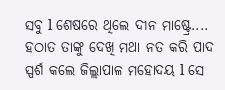ସବୁ l ଶେଷରେ ଥିଲେ ଦୀନ ମାଷ୍ଟ୍ରେ....
ହଠାତ ତାଙ୍କୁ ଦେଖି ମଥା ନତ କରି ପାଦ ସ୍ପର୍ଶ କଲେ ଜିଲ୍ଲାପାଳ ମହୋଦୟ l ସେ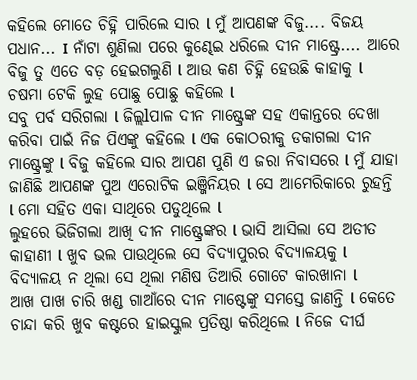କହିଲେ ମୋତେ ଚିହ୍ନି ପାରିଲେ ସାର l ମୁଁ ଆପଣଙ୍କ ବିଜୁ.... ବିଜୟ ପଧାନ... I ନାଁଟା ଶୁଣିଲା ପରେ କୁଣ୍ଢେଇ ଧରିଲେ ଦୀନ ମାଷ୍ଟ୍ରେ.... ଆରେ ବିଜୁ ତୁ ଏତେ ବଡ଼ ହେଇଗଲୁଣି l ଆଉ କଣ ଚିହ୍ନି ହେଉଛି କାହାକୁ l ଚଷମା ଟେକି ଲୁହ ପୋଛୁ ପୋଛୁ କହିଲେ l
ସବୁ ପର୍ବ ସରିଗଲା l ଜିଲ୍ଲlପାଳ ଦୀନ ମାଷ୍ଟ୍ରେଙ୍କ ସହ ଏକାନ୍ତରେ ଦେଖା କରିବା ପାଇଁ ନିଜ ପିଏଙ୍କୁ କହିଲେ l ଏକ କୋଠରୀକୁ ଡକାଗଲା ଦୀନ ମାଷ୍ଟ୍ରେଙ୍କୁ l ବିଜୁ କହିଲେ ସାର ଆପଣ ପୁଣି ଏ ଜରା ନିବାସରେ l ମୁଁ ଯାହା ଜାଣିଛି ଆପଣଙ୍କ ପୁଅ ଏରୋଟିକ ଇଞ୍ଜିନିୟର l ସେ ଆମେରିକାରେ ରୁହନ୍ତି l ମୋ ସହିତ ଏକା ସାଥିରେ ପଡୁଥିଲେ l
ଲୁହରେ ଭିଜିଗଲା ଆଖି ଦୀନ ମାଷ୍ଟ୍ରେଙ୍କର l ଭାସି ଆସିଲା ସେ ଅତୀତ କାହାଣୀ l ଖୁବ ଭଲ ପାଉଥିଲେ ସେ ବିଦ୍ୟାପୁରର ବିଦ୍ୟାଳୟକୁ l ବିଦ୍ୟାଳୟ ନ ଥିଲା ସେ ଥିଲା ମଣିଷ ତିଆରି ଗୋଟେ କାରଖାନା l
ଆଖ ପାଖ ଚାରି ଖଣ୍ଡ ଗାଆଁରେ ଦୀନ ମାଷ୍ଟେଙ୍କୁ ସମସ୍ତେ ଜାଣନ୍ତି l କେତେ ଚାନ୍ଦା କରି ଖୁବ କଷ୍ଟରେ ହାଇସ୍କୁଲ ପ୍ରତିଷ୍ଠା କରିଥିଲେ l ନିଜେ ଦୀର୍ଘ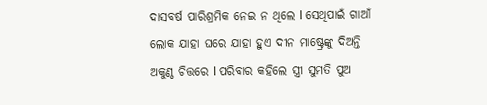ଦାସବର୍ଷ ପାରିଶ୍ରମିକ ନେଇ ନ ଥିଲେ l ସେଥିପାଇଁ ଗାଆଁ ଲୋକ ଯାହା ଘରେ ଯାହା ହୁଏ ଦୀନ ମାଷ୍ଟ୍ରେଙ୍କୁ ଦିଅନ୍ତି ଅକୁଣ୍ଠ ଚିତ୍ତରେ l ପରିବାର କହିଲେ ସ୍ତ୍ରୀ ସୁମତି ପୁଅ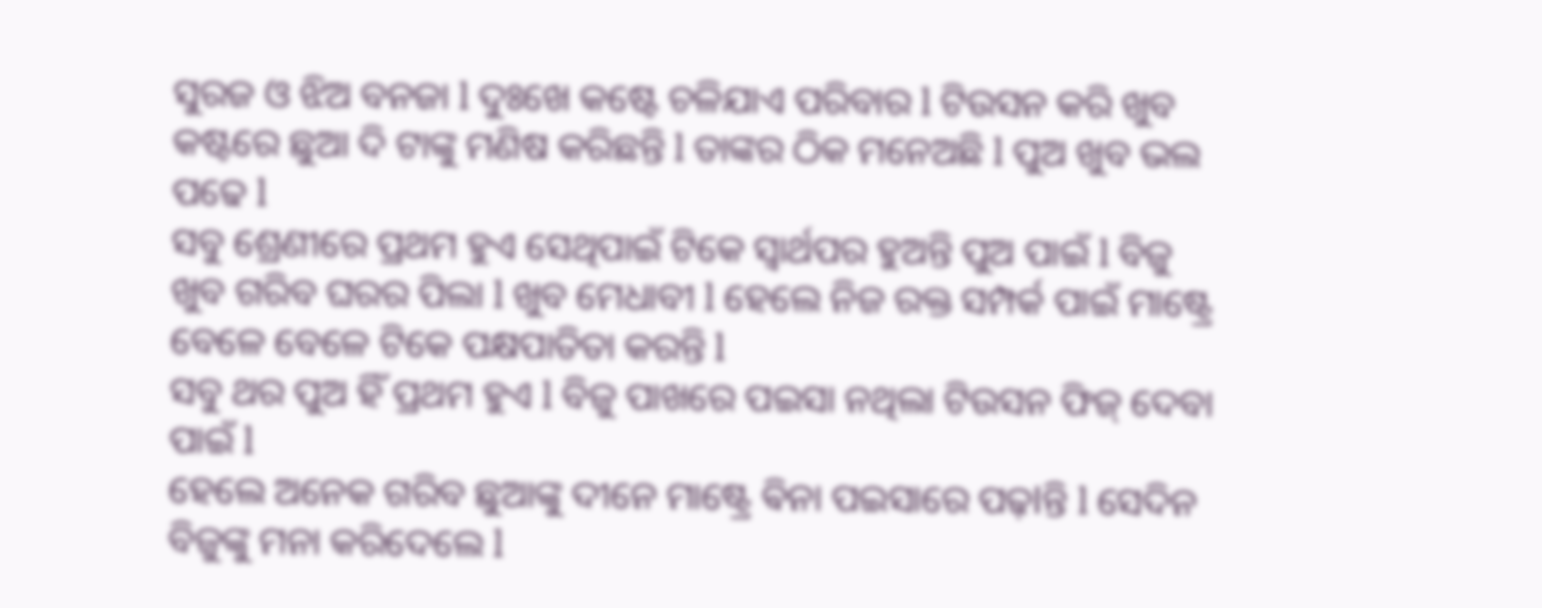ସୁରଜ ଓ ଝିଅ ବନଜା l ଦୁଃଖେ କଷ୍ଟେ ଚଳିଯାଏ ପରିବାର l ଟିଉସନ କରି ଖୁବ କଷ୍ଟରେ ଛୁଆ ଦି ଟାଙ୍କୁ ମଣିଷ କରିଛନ୍ତି l ତାଙ୍କର ଠିକ ମନେଅଛି l ପୁଅ ଖୁବ ଭଲ ପଢେ l
ସବୁ ଶ୍ରେଣୀରେ ପ୍ରଥମ ହୁଏ ସେଥିପାଇଁ ଟିକେ ସ୍ୱାର୍ଥପର ହୁଅନ୍ତି ପୁଅ ପାଇଁ l ବିଜୁ ଖୁବ ଗରିବ ଘରର ପିଲା l ଖୁବ ମେଧାବୀ l ହେଲେ ନିଜ ରକ୍ତ ସମ୍ପର୍କ ପାଇଁ ମାଷ୍ଟ୍ରେ ବେଳେ ବେଳେ ଟିକେ ପକ୍ଷପାତିତା କରନ୍ତି l
ସବୁ ଥର ପୁଅ ହିଁ ପ୍ରଥମ ହୁଏ l ବିଜୁ ପାଖରେ ପଇସା ନଥିଲା ଟିଉସନ ଫିଜ୍ ଦେବା ପାଇଁ l
ହେଲେ ଅନେକ ଗରିବ ଛୁଆଙ୍କୁ ଦୀନେ ମାଷ୍ଟ୍ରେ ଵିନା ପଇସାରେ ପଢ଼lନ୍ତି l ସେଦିନ ବିଜୁଙ୍କୁ ମନା କରିଦେଲେ l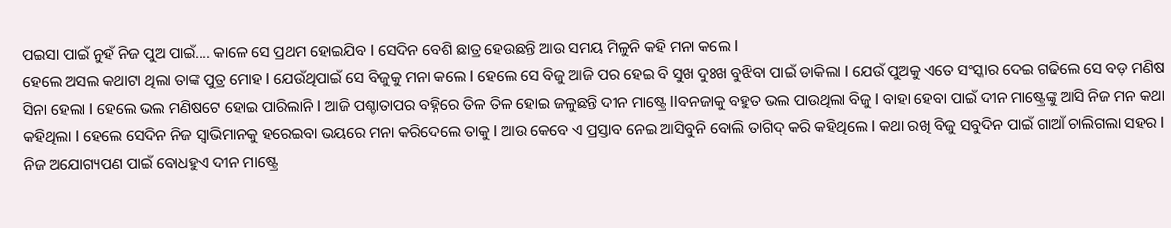ପଇସା ପାଇଁ ନୁହଁ ନିଜ ପୁଅ ପାଇଁ.... କାଳେ ସେ ପ୍ରଥମ ହୋଇଯିବ l ସେଦିନ ବେଶି ଛାତ୍ର ହେଉଛନ୍ତି ଆଉ ସମୟ ମିଳୁନି କହି ମନା କଲେ l
ହେଲେ ଅସଲ କଥାଟା ଥିଲା ତାଙ୍କ ପୁତ୍ର ମୋହ l ଯେଉଁଥିପାଇଁ ସେ ବିଜୁକୁ ମନା କଲେ l ହେଲେ ସେ ବିଜୁ ଆଜି ପର ହେଇ ବି ସୁଖ ଦୁଃଖ ବୁଝିବା ପାଇଁ ଡାକିଲା l ଯେଉଁ ପୁଅକୁ ଏତେ ସଂସ୍କାର ଦେଇ ଗଢିଲେ ସେ ବଡ଼ ମଣିଷ ସିନା ହେଲା l ହେଲେ ଭଲ ମଣିଷଟେ ହୋଇ ପାରିଲାନି l ଆଜି ପଶ୍ଚାତାପର ବହ୍ନିରେ ତିଳ ତିଳ ହୋଇ ଜଳୁଛନ୍ତି ଦୀନ ମାଷ୍ଟ୍ରେ llବନଜାକୁ ବହୁତ ଭଲ ପାଉଥିଲା ବିଜୁ l ବାହା ହେବା ପାଇଁ ଦୀନ ମାଷ୍ଟ୍ରେଙ୍କୁ ଆସି ନିଜ ମନ କଥା କହିଥିଲା l ହେଲେ ସେଦିନ ନିଜ ସ୍ୱାଭିମାନକୁ ହରେଇବା ଭୟରେ ମନା କରିଦେଲେ ତାକୁ l ଆଉ କେବେ ଏ ପ୍ରସ୍ତାବ ନେଇ ଆସିବୁନି ବୋଲି ତାଗିଦ୍ କରି କହିଥିଲେ l କଥା ରଖି ବିଜୁ ସବୁଦିନ ପାଇଁ ଗାଆଁ ଚାଲିଗଲା ସହର l ନିଜ ଅଯୋଗ୍ୟପଣ ପାଇଁ ବୋଧହୁଏ ଦୀନ ମାଷ୍ଟ୍ରେ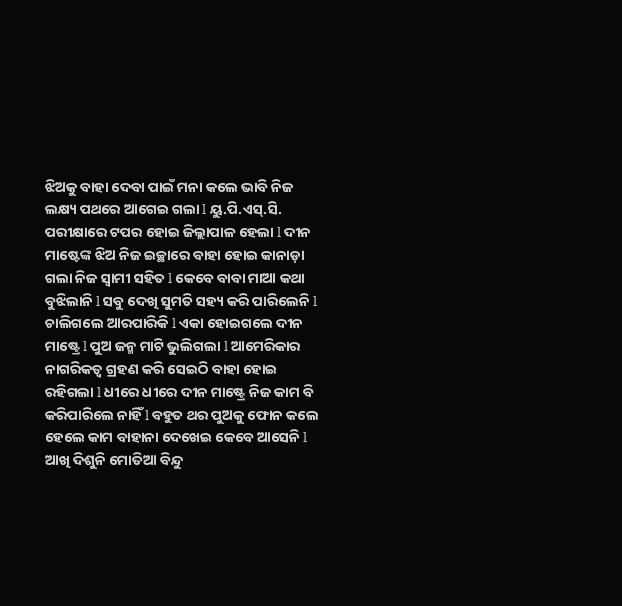ଝିଅକୁ ବାହା ଦେବା ପାଇଁ ମନା କଲେ ଭାବି ନିଜ ଲକ୍ଷ୍ୟ ପଥରେ ଆଗେଇ ଗଲା l ୟୁ.ପି.ଏସ୍.ସି. ପରୀକ୍ଷାରେ ଟପର ହୋଇ ଜିଲ୍ଲାପାଳ ହେଲା l ଦୀନ ମାଷ୍ଟେଙ୍କ ଝିଅ ନିଜ ଇଚ୍ଛାରେ ବାହା ହୋଇ କାନାଡ଼ା ଗଲା ନିଜ ସ୍ୱାମୀ ସହିତ l କେବେ ବାବା ମାଆ କଥା ବୁଝିଲାନି l ସବୁ ଦେଖି ସୁମତି ସହ୍ୟ କରି ପାରିଲେନି l ଚାଲିଗଲେ ଆରପାରିକି l ଏକା ହୋଇଗଲେ ଦୀନ ମାଷ୍ଟ୍ରେ l ପୁଅ ଜନ୍ମ ମାଟି ଭୁଲିଗଲା l ଆମେରିକାର ନାଗରିକତ୍ୱ ଗ୍ରହଣ କରି ସେଇଠି ବାହା ହୋଇ ରହିଗଲା l ଧୀରେ ଧୀରେ ଦୀନ ମାଷ୍ଟ୍ରେ ନିଜ କାମ ବି କରିପାରିଲେ ନାହିଁ l ବହୁତ ଥର ପୁଅକୁ ଫୋନ କଲେ ହେଲେ କାମ ବାହାନା ଦେଖେଇ କେବେ ଆସେନି l ଆଖି ଦିଶୁନି ମୋତିଆ ବିନ୍ଦୁ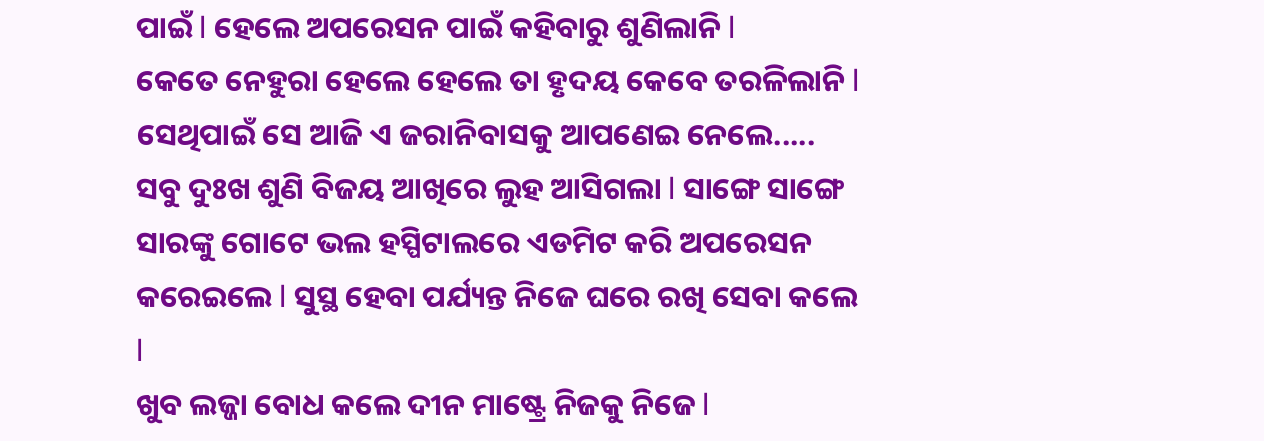ପାଇଁ l ହେଲେ ଅପରେସନ ପାଇଁ କହିବାରୁ ଶୁଣିଲାନି l
କେତେ ନେହୁରା ହେଲେ ହେଲେ ତା ହୃଦୟ କେବେ ତରଳିଲାନି l ସେଥିପାଇଁ ସେ ଆଜି ଏ ଜରାନିବାସକୁ ଆପଣେଇ ନେଲେ.....
ସବୁ ଦୁଃଖ ଶୁଣି ବିଜୟ ଆଖିରେ ଲୁହ ଆସିଗଲା l ସାଙ୍ଗେ ସାଙ୍ଗେ ସାରଙ୍କୁ ଗୋଟେ ଭଲ ହସ୍ପିଟାଲରେ ଏଡମିଟ କରି ଅପରେସନ କରେଇଲେ l ସୁସ୍ଥ ହେବା ପର୍ଯ୍ୟନ୍ତ ନିଜେ ଘରେ ରଖି ସେବା କଲେ l
ଖୁବ ଲଜ୍ଜା ବୋଧ କଲେ ଦୀନ ମାଷ୍ଟ୍ରେ ନିଜକୁ ନିଜେ l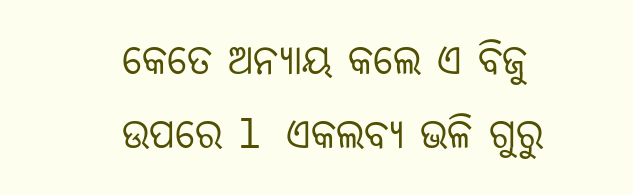କେତେ ଅନ୍ୟାୟ କଲେ ଏ ବିଜୁ ଉପରେ l ଏକଲବ୍ୟ ଭଳି ଗୁରୁ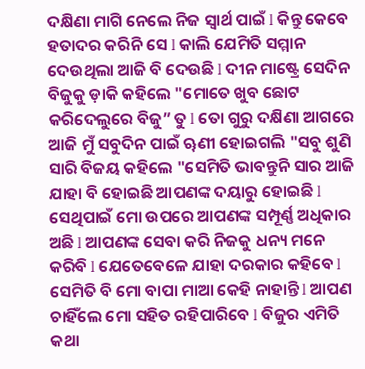ଦକ୍ଷିଣା ମାଗି ନେଲେ ନିଜ ସ୍ୱାର୍ଥ ପାଇଁ l କିନ୍ତୁ କେବେ ହତାଦର କରିନି ସେ l କାଲି ଯେମିତି ସମ୍ମାନ ଦେଉଥିଲା ଆଜି ବି ଦେଉଛି l ଦୀନ ମାଷ୍ଟ୍ରେ ସେଦିନ ବିଜୁକୁ ଡ଼ାକି କହିଲେ "ମୋତେ ଖୁବ ଛୋଟ କରିଦେଲୁରେ ବିଜୁ” ତୁ l ତୋ ଗୁରୁ ଦକ୍ଷିଣା ଆଗରେ ଆଜି ମୁଁ ସବୁଦିନ ପାଇଁ ୠଣୀ ହୋଇଗଲି "ସବୁ ଶୁଣି ସାରି ବିଜୟ କହିଲେ "ସେମିତି ଭାବନ୍ତୁନି ସାର ଆଜି ଯାହା ବି ହୋଇଛି ଆପଣଙ୍କ ଦୟାରୁ ହୋଇଛି l ସେଥିପାଇଁ ମୋ ଉପରେ ଆପଣଙ୍କ ସମ୍ପୂର୍ଣ୍ଣ ଅଧିକାର ଅଛି l ଆପଣଙ୍କ ସେବା କରି ନିଜକୁ ଧନ୍ୟ ମନେ କରିବି l ଯେତେବେଳେ ଯାହା ଦରକାର କହିବେ l ସେମିତି ବି ମୋ ବାପା ମାଆ କେହି ନାହାନ୍ତି l ଆପଣ ଚାହିଁଲେ ମୋ ସହିତ ରହିପାରିବେ l ବିଜୁର ଏମିତି କଥା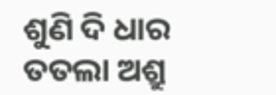ଶୁଣି ଦି ଧାର ତତଲା ଅଶ୍ରୁ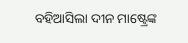ବହିଆସିଲା ଦୀନ ମାଷ୍ଟ୍ରେଙ୍କ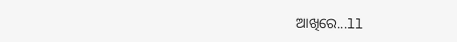ଆଖିରେ...ll